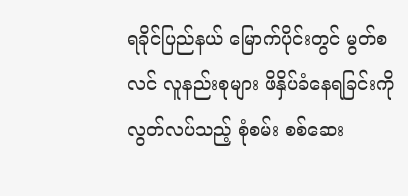ရခိုင်ပြည်နယ် မြောက်ပိုင်းတွင် မွတ်စလင် လူနည်းစုများ ဖိနှိပ်ခံနေရခြင်းကို လွတ်လပ်သည့် စုံစမ်း စစ်ဆေး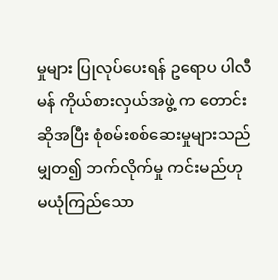မှုများ ပြုလုပ်ပေးရန် ဥရောပ ပါလီမန် ကိုယ်စားလှယ်အဖွဲ့ က တောင်းဆိုအပြီး စုံစမ်းစစ်ဆေးမှုများသည် မျှတ၍ ဘက်လိုက်မှု ကင်းမည်ဟု မယုံကြည်သော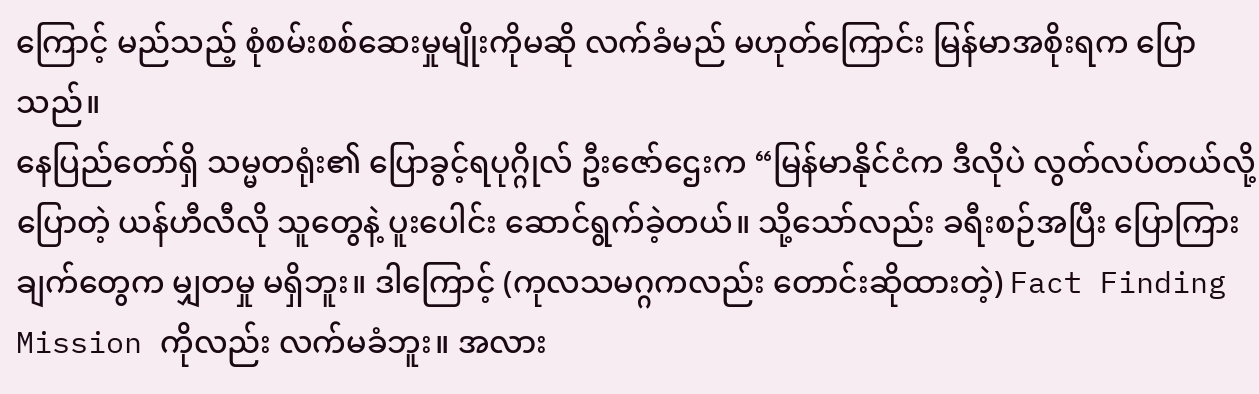ကြောင့် မည်သည့် စုံစမ်းစစ်ဆေးမှုမျိုးကိုမဆို လက်ခံမည် မဟုတ်ကြောင်း မြန်မာအစိုးရက ပြောသည်။
နေပြည်တော်ရှိ သမ္မတရုံး၏ ပြောခွင့်ရပုဂ္ဂိုလ် ဦးဇော်ဌေးက “မြန်မာနိုင်ငံက ဒီလိုပဲ လွတ်လပ်တယ်လို့ပြောတဲ့ ယန်ဟီလီလို သူတွေနဲ့ ပူးပေါင်း ဆောင်ရွက်ခဲ့တယ်။ သို့သော်လည်း ခရီးစဉ်အပြီး ပြောကြားချက်တွေက မျှတမှု မရှိဘူး။ ဒါကြောင့် (ကုလသမဂ္ဂကလည်း တောင်းဆိုထားတဲ့) Fact Finding Mission ကိုလည်း လက်မခံဘူး။ အလား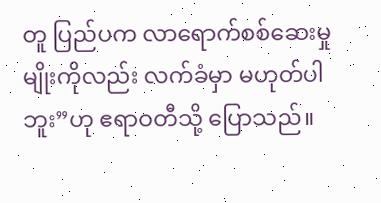တူ ပြည်ပက လာရောက်စစ်ဆေးမှုမျိုးကိုလည်း လက်ခံမှာ မဟုတ်ပါဘူး”ဟု ဧရာဝတီသို့ ပြောသည်။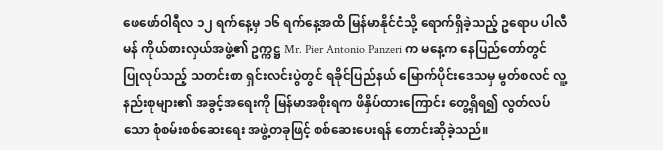ဖေဖော်ဝါရီလ ၁၂ ရက်နေ့မှ ၁၆ ရက်နေ့အထိ မြန်မာနိုင်ငံသို့ ရောက်ရှိခဲ့သည့် ဥရောပ ပါလီမန် ကိုယ်စားလှယ်အဖွဲ့၏ ဥက္ကဋ္ဌ Mr. Pier Antonio Panzeri က မနေ့က နေပြည်တော်တွင် ပြုလုပ်သည့် သတင်းစာ ရှင်းလင်းပွဲတွင် ရခိုင်ပြည်နယ် မြောက်ပိုင်းဒေသမှ မွတ်စလင် လူ့နည်းစုများ၏ အခွင့်အရေးကို မြန်မာအစိုးရက ဖိနှိပ်ထားကြောင်း တွေ့ရှိရ၍ လွတ်လပ်သော စုံစမ်းစစ်ဆေးရေး အဖွဲ့တခုဖြင့် စစ်ဆေးပေးရန် တောင်းဆိုခဲ့သည်။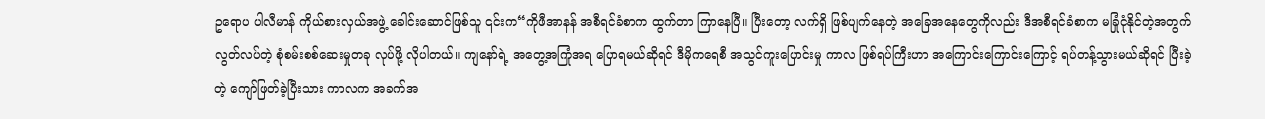ဥရောပ ပါလီမာန် ကိုယ်စားလှယ်အဖွဲ့ ခေါင်းဆောင်ဖြစ်သူ ၎င်းက“ကိုဖီအာနန် အစီရင်ခံစာက ထွက်တာ ကြာနေပြီ။ ပြီးတော့ လက်ရှိ ဖြစ်ပျက်နေတဲ့ အခြေအနေတွေကိုလည်း ဒီအစီရင်ခံစာက မခြုံငုံနိုင်တဲ့အတွက် လွတ်လပ်တဲ့ စုံစမ်းစစ်ဆေးမှုတခု လုပ်ဖို့ လိုပါတယ်။ ကျနော်ရဲ့ အတွေ့အကြုံအရ ပြောရမယ်ဆိုရင် ဒီမိုကရေစီ အသွင်ကူးပြောင်းမှု ကာလ ဖြစ်ရပ်ကြီးဟာ အကြောင်းကြောင်းကြောင့် ရပ်တန့်သွားမယ်ဆိုရင် ပြီးခဲ့တဲ့ ကျော်ဖြတ်ခဲ့ပြီးသား ကာလက အခက်အ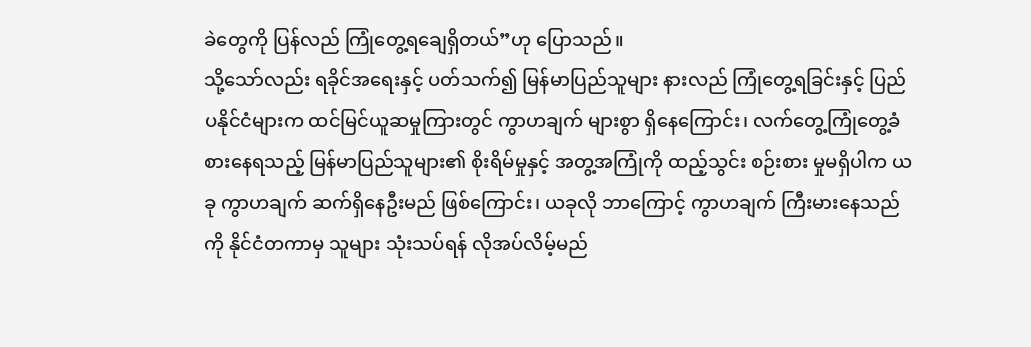ခဲတွေကို ပြန်လည် ကြုံတွေ့ရချေရှိတယ်”ဟု ပြောသည်။
သို့သော်လည်း ရခိုင်အရေးနှင့် ပတ်သက်၍ မြန်မာပြည်သူများ နားလည် ကြုံတွေ့ရခြင်းနှင့် ပြည်ပနိုင်ငံများက ထင်မြင်ယူဆမှုကြားတွင် ကွာဟချက် များစွာ ရှိနေကြောင်း၊ လက်တွေ့ကြုံတွေ့ခံစားနေရသည့် မြန်မာပြည်သူများ၏ စိုးရိမ်မှုနှင့် အတွ့အကြုံကို ထည့်သွင်း စဉ်းစား မှုမရှိပါက ယခု ကွာဟချက် ဆက်ရှိနေဦးမည် ဖြစ်ကြောင်း၊ ယခုလို ဘာကြောင့် ကွာဟချက် ကြီးမားနေသည်ကို နိုင်ငံတကာမှ သူများ သုံးသပ်ရန် လိုအပ်လိမ့်မည်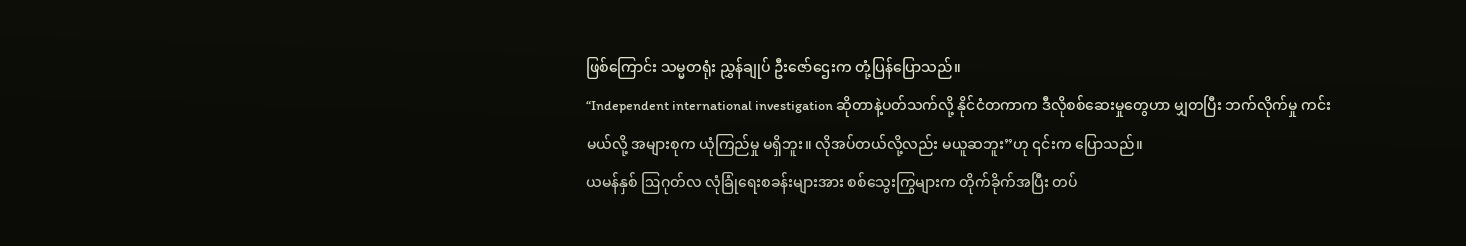ဖြစ်ကြောင်း သမ္မတရုံး ညွှန်ချုပ် ဦးဇော်ဌေးက တုံ့ပြန်ပြောသည်။
“Independent international investigation ဆိုတာနဲ့ပတ်သက်လို့ နိုင်ငံတကာက ဒီလိုစစ်ဆေးမှုတွေဟာ မျှတပြီး ဘက်လိုက်မှု ကင်းမယ်လို့ အများစုက ယုံကြည်မှု မရှိဘူး။ လိုအပ်တယ်လို့လည်း မယူဆဘူး”ဟု ၎င်းက ပြောသည်။
ယမန်နှစ် ဩဂုတ်လ လုံခြုံရေးစခန်းများအား စစ်သွေးကြွများက တိုက်ခိုက်အပြီး တပ်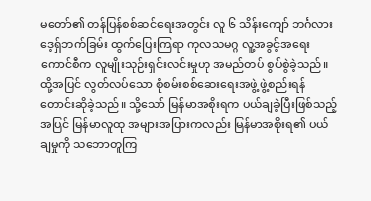မတော်၏ တန်ပြန်စစ်ဆင်ရေးအတွင်း လူ ၆ သိန်းကျော် ဘင်္ဂလားဒေ့ရှ်ဘက်ခြမ်း ထွက်ပြေးကြရာ ကုလသမဂ္ဂ လူ့အခွင့်အရေး ကောင်စီက လူမျိုးသုဉ်းရှင်းလင်းမှုဟု အမည်တပ် စွပ်စွဲခဲ့သည်။ ထို့အပြင် လွတ်လပ်သော စုံစမ်းစစ်ဆေးရေးအဖွဲ့ ဖွဲ့စည်းရန် တောင်းဆိုခဲ့သည်။ သို့သော် မြန်မာအစိုးရက ပယ်ချခဲ့ပြီးဖြစ်သည့်အပြင် မြန်မာလူထု အများအပြားကလည်း မြန်မာအစိုးရ၏ ပယ်ချမှုကို သဘောတူကြ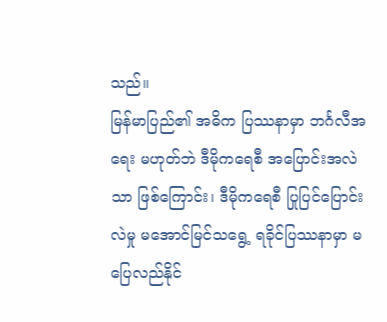သည်။
မြန်မာပြည်၏ အဓိက ပြဿနာမှာ ဘင်္ဂလီအရေး မဟုတ်ဘဲ ဒီမိုကရေစီ အပြောင်းအလဲသာ ဖြစ်ကြောင်း၊ ဒီမိုကရေစီ ပြုပြင်ပြောင်းလဲမှု မအောင်မြင်သရွေ့ ရခိုင်ပြဿနာမှာ မပြေလည်နိုင်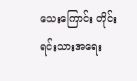သေးကြောင်း တိုင်းရင်းသားအရေး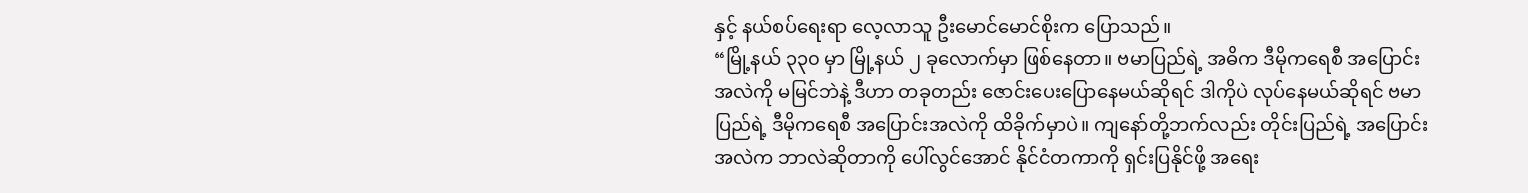နှင့် နယ်စပ်ရေးရာ လေ့လာသူ ဦးမောင်မောင်စိုးက ပြောသည်။
“မြို့နယ် ၃၃၀ မှာ မြို့နယ် ၂ ခုလောက်မှာ ဖြစ်နေတာ။ ဗမာပြည်ရဲ့ အဓိက ဒီမိုကရေစီ အပြောင်းအလဲကို မမြင်ဘဲနဲ့ ဒီဟာ တခုတည်း ဇောင်းပေးပြောနေမယ်ဆိုရင် ဒါကိုပဲ လုပ်နေမယ်ဆိုရင် ဗမာပြည်ရဲ့ ဒီမိုကရေစီ အပြောင်းအလဲကို ထိခိုက်မှာပဲ။ ကျနော်တို့ဘက်လည်း တိုင်းပြည်ရဲ့ အပြောင်းအလဲက ဘာလဲဆိုတာကို ပေါ်လွင်အောင် နိုင်ငံတကာကို ရှင်းပြနိုင်ဖို့ အရေး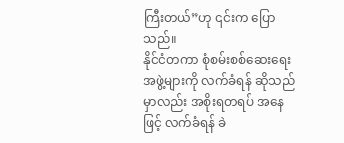ကြီးတယ်”ဟု ၎င်းက ပြောသည်။
နိုင်ငံတကာ စုံစမ်းစစ်ဆေးရေးအဖွဲ့များကို လက်ခံရန် ဆိုသည်မှာလည်း အစိုးရတရပ် အနေဖြင့် လက်ခံရန် ခဲ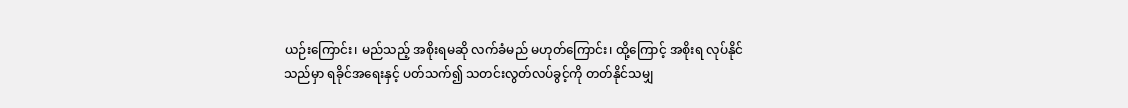ယဉ်းကြောင်း၊ မည်သည့် အစိုးရမဆို လက်ခံမည် မဟုတ်ကြောင်း၊ ထို့ကြောင့် အစိုးရ လုပ်နိုင်သည်မှာ ရခိုင်အရေးနှင့် ပတ်သက်၍ သတင်းလွတ်လပ်ခွင့်ကို တတ်နိုင်သမျှ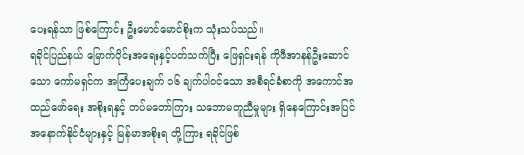ပေးရန်သာ ဖြစ်ကြောင်း ဦးမောင်မောင်စိုးက သုံးသပ်သည်။
ရခိုင်ပြည်နယ် မြောက်ပိုင်းအရေးနှင့်ပတ်သက်ပြီး ဖြေရှင်းရန် ကိုဖီအာနန်ဦးဆောင်သော ကော်မရှင်က အကြံပေးချက် ၁၆ ချက်ပါဝင်သော အစီရင်ခံစာကို အကောင်အထည်ဖော်ရေး အစိုးရနှင့် တပ်မတော်ကြား သဘောမတူညီမှုများ ရှိနေကြောင်းအပြင် အနောက်နိုင်ငံများနှင့် မြန်မာအစိုးရ တို့ကြား ရခိုင်ဖြစ်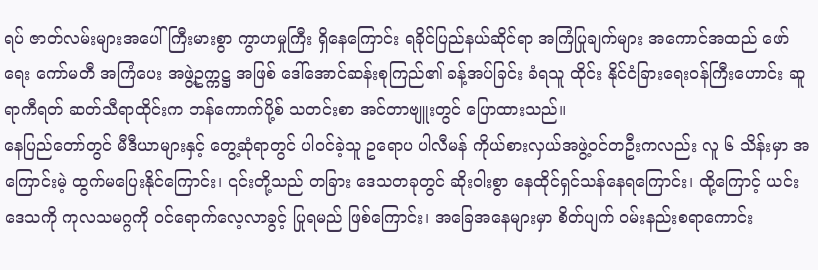ရပ် ဇာတ်လမ်းများအပေါ် ကြီးမားစွာ ကွာဟမှုကြီး ရှိနေကြောင်း ရခိုင်ပြည်နယ်ဆိုင်ရာ အကြံပြုချက်များ အကောင်အထည် ဖော်ရေး ကော်မတီ အကြံပေး အဖွဲ့ဥက္ကဋ္ဌ အဖြစ် ဒေါ်အောင်ဆန်းစုကြည်၏ ခန့်အပ်ခြင်း ခံရသူ ထိုင်း နိုင်ငံခြားရေးဝန်ကြီးဟောင်း ဆူရာကီရတ် ဆတ်သီရာထိုင်းက ဘန်ကောက်ပို့စ် သတင်းစာ အင်တာဗျူးတွင် ပြောထားသည်။
နေပြည်တော်တွင် မီဒီယာများနှင့် တွေ့ဆုံရာတွင် ပါဝင်ခဲ့သူ ဥရောပ ပါလီမန် ကိုယ်စားလှယ်အဖွဲ့ဝင်တဦးကလည်း လူ ၆ သိန်းမှာ အကြောင်းမဲ့ ထွက်မပြေးနိုင်ကြောင်း၊ ၎င်းတို့သည် တခြား ဒေသတခုတွင် ဆိုးဝါးစွာ နေထိုင်ရှင်သန်နေရကြောင်း၊ ထို့ကြောင့် ယင်းဒေသကို ကုလသမဂ္ဂကို ဝင်ရောက်လေ့လာခွင့် ပြုရမည် ဖြစ်ကြောင်း၊ အခြေအနေများမှာ စိတ်ပျက် ဝမ်းနည်းစရာကောင်း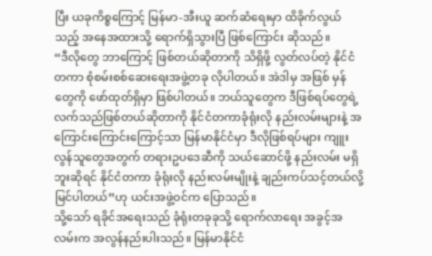ပြီး ယခုကိစ္စကြောင့် မြန်မာ-အီးယူ ဆက်ဆံရေးမှာ ထိခိုက်လွယ်သည့် အနေအထားသို့ ရောက်ရှိသွားပြီ ဖြစ်ကြောင်း ဆိုသည်။
“ဒီလိုတွေ ဘာကြောင့် ဖြစ်တယ်ဆိုတာကို သိရှိဖို့ လွတ်လပ်တဲ့ နိုင်ငံတကာ စုံစမ်းစစ်ဆေးရေးအဖွဲ့တခု လိုပါတယ်။ အဲဒါမှ အဖြစ် မှန်တွေကို ဖော်ထုတ်ရှိမှာ ဖြစ်ပါတယ်။ ဘယ်သူတွေက ဒီဖြစ်ရပ်တွေရဲ့ လက်သည်ဖြစ်တယ်ဆိုတာကို နိုင်ငံတကာခုံရုံးလို နည်းလမ်းများနဲ့ အကြောင်းကြောင်းကြောင့်သာ မြန်မာနိုင်ငံမှာ ဒီလိုဖြစ်ရပ်များ ကျူးလွန်သူတွေအတွက် တရားဥပဒေဆီကို သယ်ဆောင်ဖို့ နည်းလမ်း မရှိဘူးဆိုရင် နိုင်ငံတကာ ခုံရုံးလို နည်းလမ်းမျိုးနဲ့ ချည်းကပ်သင့်တယ်လို့ မြင်ပါတယ်”ဟု ယင်းအဖွဲ့ဝင်က ပြောသည်။
သို့သော် ရခိုင်အရေးသည် ခုံရုံးတခုခုသို့ ရောက်လာရေး အခွင့်အလမ်းက အလွန်နည်းပါးသည်။ မြန်မာနိုင်ငံ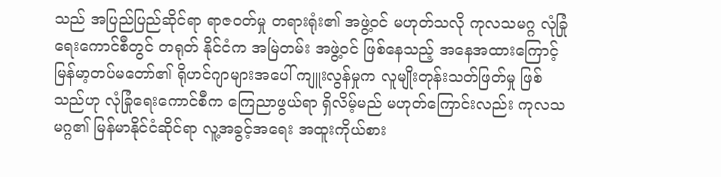သည် အပြည်ပြည်ဆိုင်ရာ ရာဇဝတ်မှု တရားရုံး၏ အဖွဲ့ဝင် မဟုတ်သလို ကုလသမဂ္ဂ လုံခြုံရေးကောင်စီတွင် တရုတ် နိုင်ငံက အမြဲတမ်း အဖွဲ့ဝင် ဖြစ်နေသည့် အနေအထားကြောင့် မြန်မာ့တပ်မတော်၏ ရိုဟင်ဂျာများအပေါ် ကျူးလွန်မှုက လူမျိုးတုန်းသတ်ဖြတ်မှု ဖြစ်သည်ဟု လုံခြုံရေးကောင်စီက ကြေညာဖွယ်ရာ ရှိလိမ့်မည် မဟုတ်ကြောင်းလည်း ကုလသမဂ္ဂ၏ မြန်မာနိုင်ငံဆိုင်ရာ လူ့အခွင့်အရေး အထူးကိုယ်စား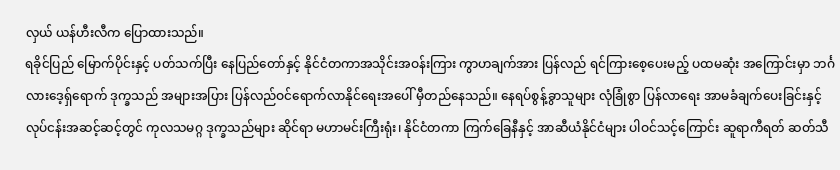လှယ် ယန်ဟီးလီက ပြောထားသည်။
ရခိုင်ပြည် မြောက်ပိုင်းနှင့် ပတ်သက်ပြီး နေပြည်တော်နှင့် နိုင်ငံတကာအသိုင်းအဝန်းကြား ကွာဟချက်အား ပြန်လည် ရင်ကြားစေ့ပေးမည့် ပထမဆုံး အကြောင်းမှာ ဘင်္ဂလားဒေ့ရှ်ရောက် ဒုက္ခသည် အများအပြား ပြန်လည်ဝင်ရောက်လာနိုင်ရေးအပေါ် မှီတည်နေသည်။ နေရပ်စွန့်ခွာသူများ လုံခြုံစွာ ပြန်လာရေး အာမခံချက်ပေးခြင်းနှင့် လုပ်ငန်းအဆင့်ဆင့်တွင် ကုလသမဂ္ဂ ဒုက္ခသည်များ ဆိုင်ရာ မဟာမင်းကြီးရုံး၊ နိုင်ငံတကာ ကြက်ခြေနီနှင့် အာဆီယံနိုင်ငံများ ပါဝင်သင့်ကြောင်း ဆူရာကီရတ် ဆတ်သီ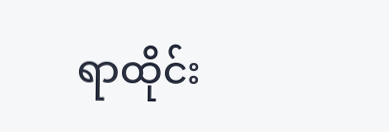ရာထိုင်း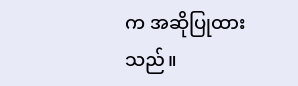က အဆိုပြုထားသည်။